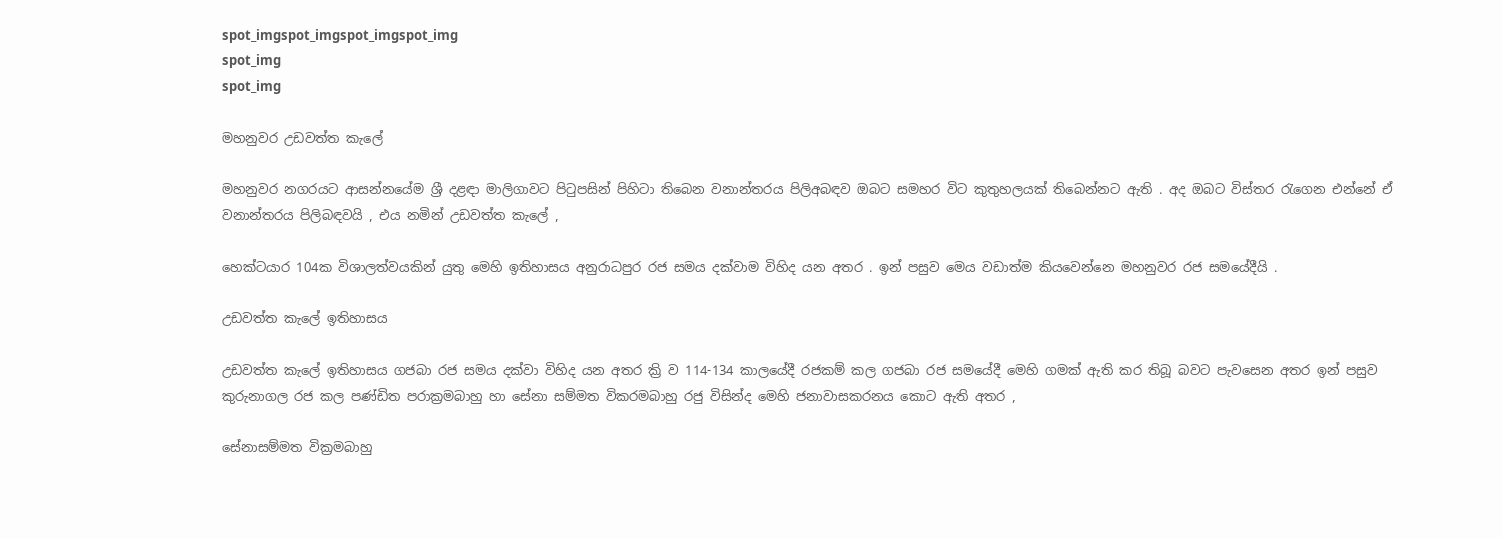spot_imgspot_imgspot_imgspot_img
spot_img
spot_img

මහනුවර උඩවත්ත කැලේ

මහනුවර නගරයට ආසන්නයේම ශ්‍රී දළඳා මාලිගාවට පිටුපසින් පිහිටා තිබෙන වනාන්තරය පිලිඅබඳව ඔබට සමහර විට කුතුහලයක් තිබෙන්නට ඇති . අද ඔබට විස්තර රැගෙන එන්නේ ඒ වනාන්තරය පිලිබඳවයි , එය නමින් උඩවත්ත කැලේ ,

හෙක්ටයාර 104ක විශාලත්වයකින් යුතු මෙහි ඉතිහාසය අනුරාධපුර රජ සමය දක්වාම විහිද යන අතර . ඉන් පසුව මෙය වඩාත්ම කියවෙන්නෙ මහනුවර රජ සමයේදීයි .

උඩවත්ත කැලේ ඉතිහාසය

උඩවත්ත කැලේ ඉතිහාසය ගජබා රජ සමය දක්වා විහිද යන අතර ක්‍රි ව 114-134 කාලයේදී රජකම් කල ගජබා රජ සමයේදී මෙහි ගමක් ඇති කර තිබූ බවට පැවසෙන අතර ඉන් පසුව කුරුනාගල රජ කල පණ්ඩිත පරාක්‍රමබාහු හා සේනා සම්මත විකරමබාහු රජු විසින්ද මෙහි ජනාවාසකරනය කොට ඇති අතර ,

සේනාසම්මත වික්‍රමබාහු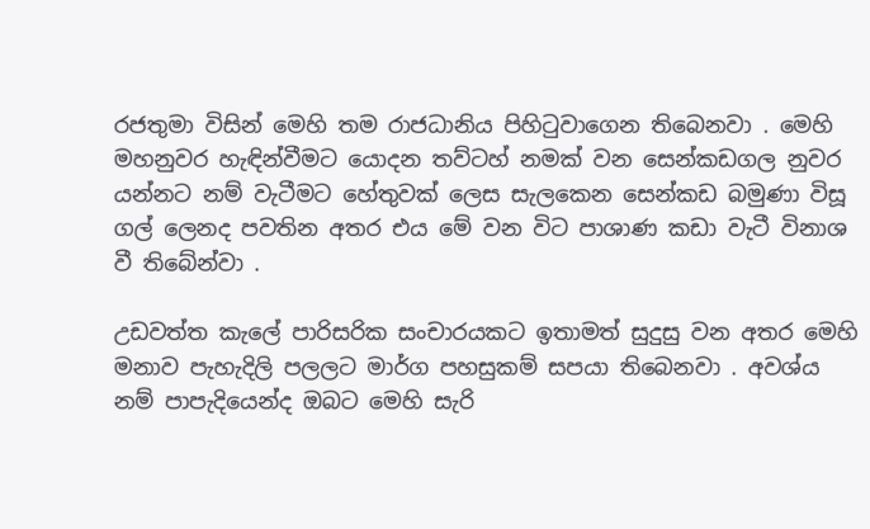රජතුමා විසින් මෙහි තම රාජධානිය පිහිටුවාගෙන තිබෙනවා . මෙහි මහනුවර හැඳින්වීමට යොදන තව්ටහ් නමක් වන සෙන්කඩගල නුවර යන්නට නම් වැටීමට හේතුවක් ලෙස සැලකෙන සෙන්කඩ බමුණා විසූ ගල් ලෙනද පවතින අතර එය මේ වන විට පාශාණ කඩා වැටී විනාශ වී තිබේන්වා .

උඩවත්ත කැලේ පාරිසරික සංචාරයකට ඉතාමත් සුදුසු වන අතර මෙහි මනාව පැහැදිලි පලලට මාර්ග පහසුකම් සපයා තිබෙනවා . අවශ්ය නම් පාපැදියෙන්ද ඔබට මෙහි සැරි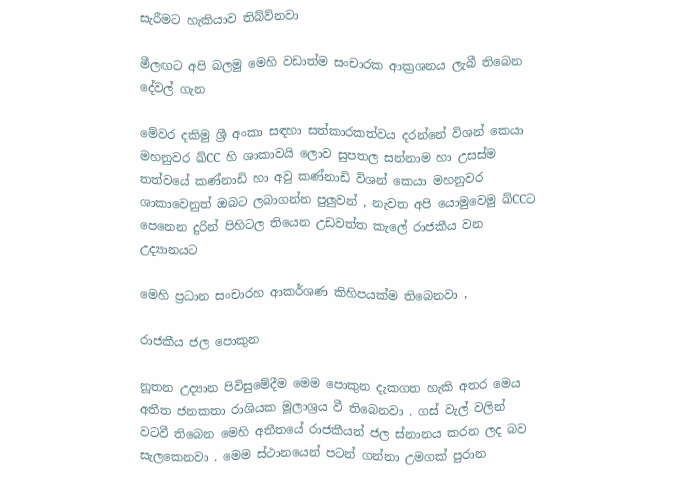සැරීමට හැකියාව තිබ්ව්නවා

මීලඟට අපි බලමු මෙහි වඩාත්ම සංචාරක ආක්‍රශනය ලැබී තිබෙන දේවල් ගැන

මේවර දකිමු ශ්‍රී අංකා සඳහා සත්කාරකත්වය දරන්නේ විශන් කෙයා මහනුවර ඛ්CC හි ශාකාවයි ලොව සුපතල සන්නාම හා උසස්ම තත්වයේ කණ්නාඩි හා අවු කණ්නාඩි විශන් කෙයා මහනුවර ශාකාවෙනුත් ඔබට ලබාගන්න පුලුවන් , නැවත අපි යොමුවෙමු ඛ්CCට පෙනෙන දුරින් පිහිටල තියෙන උඩවත්ත කැලේ රාජකීය වන උද්‍යානයට

මෙහි ප්‍රධාන සංචාරහ ආකර්ශණ කිහිපයක්ම තිබෙනවා ,

රාජකීය ජල පොකුන

නූතන උද්‍යාන පිවිසුමේදීම මෙම පොකුන දැකගත හැකි අතර මෙය අතීත ජනකතා රාශියක මූලාශ්‍රය වී තිබෙනවා . ගස් වැල් වලින් වටවී තිබෙන මෙහි අතීතයේ රාජකීයන් ජල ස්නානය කරන ලද බව සැලකෙනවා . මෙම ස්ථානයෙන් පටන් ගන්නා උමගක් පුරාන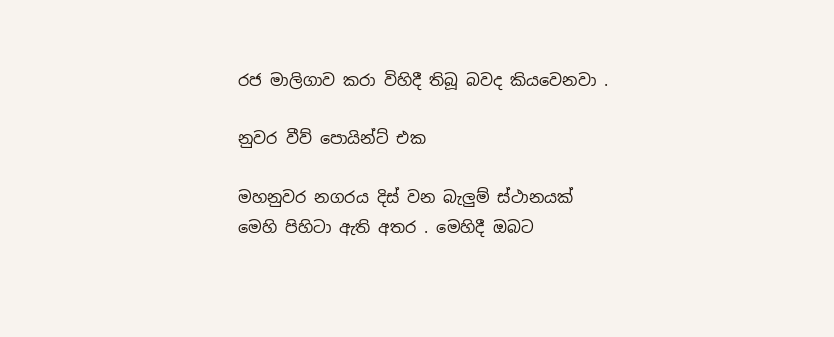රජ මාලිගාව කරා විහිදී තිබූ බවද කියවෙනවා .

නුවර වීව් පොයින්ට් එක

මහනුවර නගරය දිස් වන බැලුම් ස්ථානයක් මෙහි පිහිටා ඇති අතර . මෙහිදී ඔබට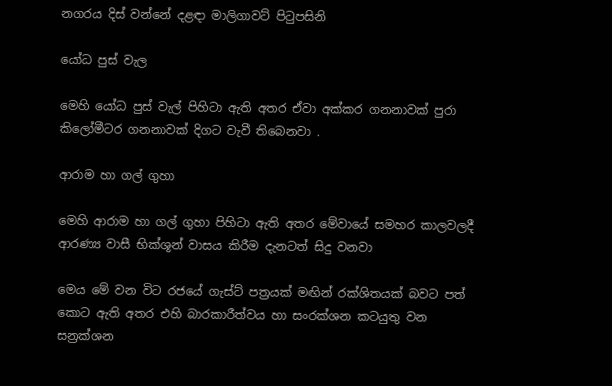නගරය දිස් වන්නේ දළඳා මාලිගාවට් පිටුපසිනි

යෝධ පුස් වැල

මෙහි යෝධ පුස් වැල් පිහිටා ඇති අතර ඒවා අක්කර ගනනාවක් පුරා කිලෝමීටර ගනනාවක් දිගට වැවී තිබෙනවා .

ආරාම හා ගල් ගුහා

මෙහි ආරාම හා ගල් ගුහා පිහිටා ඇති අතර මේවායේ සමහර කාලවලදී ආරණ්‍ය වාසී භික්ශූන් වාසය කිරීම දැනටත් සිදු වනවා

මෙය මේ වන විට රජයේ ගැස්ට් පත්‍රයක් මඟින් රක්ශිතයක් බවට පත් කොට ඇති අතර එහි බාරකාරීත්වය හා සංරක්ශන කටයුතු වන සන්‍රක්ශන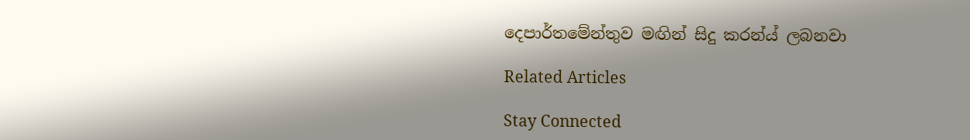දෙපාර්තමේන්තුව මඟින් සිදු කරන්ය් ලබනවා

Related Articles

Stay Connected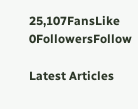25,107FansLike
0FollowersFollow

Latest Articles